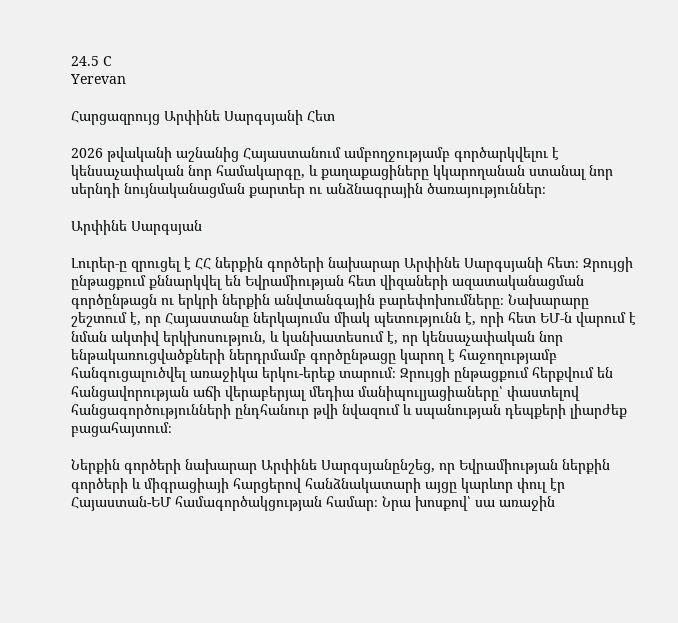24.5 C
Yerevan

Հարցազրույց Արփինե Սարգսյանի Հետ

2026 թվականի աշնանից Հայաստանում ամբողջությամբ գործարկվելու է կենսաչափական նոր համակարգը, և քաղաքացիները կկարողանան ստանալ նոր սերնդի նույնականացման քարտեր ու անձնագրային ծառայություններ։

Արփինե Սարգսյան

Լուրեր‑ը զրուցել է ՀՀ ներքին գործերի նախարար Արփինե Սարգսյանի հետ։ Զրույցի ընթացքում քննարկվել են Եվրամիության հետ վիզաների ազատականացման գործընթացն ու երկրի ներքին անվտանգային բարեփոխումները։ Նախարարը շեշտում է, որ Հայաստանը ներկայումս միակ պետությունն է, որի հետ ԵՄ‑ն վարում է նման ակտիվ երկխոսություն, և կանխատեսում է, որ կենսաչափական նոր ենթակառուցվածքների ներդրմամբ գործընթացը կարող է հաջողությամբ հանգուցալուծվել առաջիկա երկու-երեք տարում։ Զրույցի ընթացքում հերքվում են հանցավորության աճի վերաբերյալ մեդիա մանիպուլյացիաները՝ փաստելով հանցագործությունների ընդհանուր թվի նվազում և սպանության դեպքերի լիարժեք բացահայտում։

Ներքին գործերի նախարար Արփինե Սարգսյանընշեց, որ Եվրամիության ներքին գործերի և միգրացիայի հարցերով հանձնակատարի այցը կարևոր փուլ էր Հայաստան-ԵՄ համագործակցության համար։ Նրա խոսքով՝ սա առաջին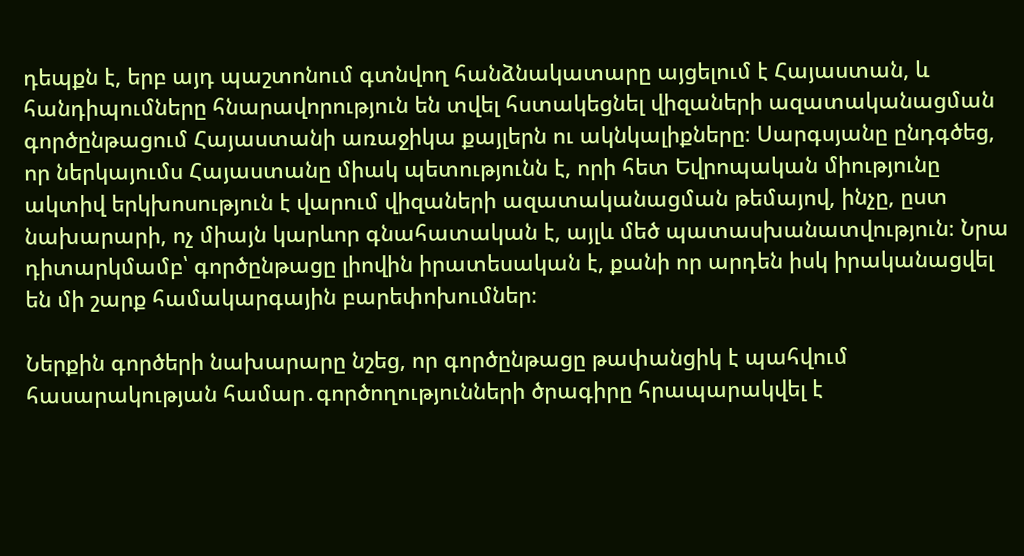դեպքն է, երբ այդ պաշտոնում գտնվող հանձնակատարը այցելում է Հայաստան, և հանդիպումները հնարավորություն են տվել հստակեցնել վիզաների ազատականացման գործընթացում Հայաստանի առաջիկա քայլերն ու ակնկալիքները։ Սարգսյանը ընդգծեց, որ ներկայումս Հայաստանը միակ պետությունն է, որի հետ Եվրոպական միությունը ակտիվ երկխոսություն է վարում վիզաների ազատականացման թեմայով, ինչը, ըստ նախարարի, ոչ միայն կարևոր գնահատական է, այլև մեծ պատասխանատվություն։ Նրա դիտարկմամբ՝ գործընթացը լիովին իրատեսական է, քանի որ արդեն իսկ իրականացվել են մի շարք համակարգային բարեփոխումներ։

Ներքին գործերի նախարարը նշեց, որ գործընթացը թափանցիկ է պահվում հասարակության համար․գործողությունների ծրագիրը հրապարակվել է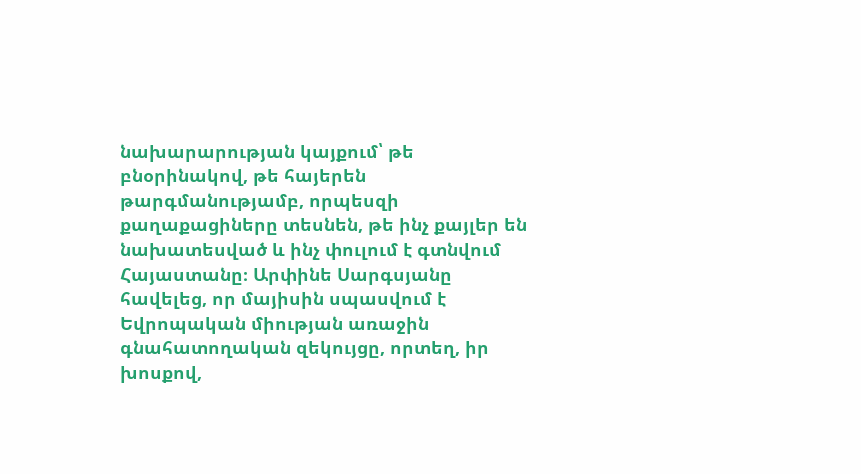նախարարության կայքում՝ թե բնօրինակով, թե հայերեն թարգմանությամբ, որպեսզի քաղաքացիները տեսնեն, թե ինչ քայլեր են նախատեսված և ինչ փուլում է գտնվում Հայաստանը։ Արփինե Սարգսյանը հավելեց, որ մայիսին սպասվում է Եվրոպական միության առաջին գնահատողական զեկույցը, որտեղ, իր խոսքով,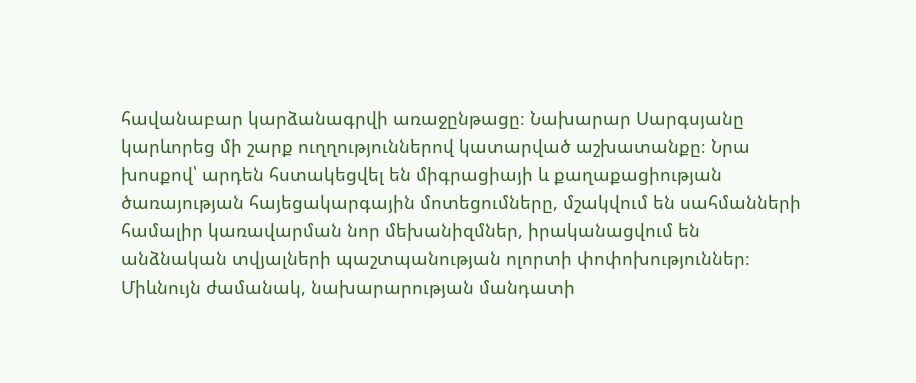հավանաբար կարձանագրվի առաջընթացը։ Նախարար Սարգսյանը կարևորեց մի շարք ուղղություններով կատարված աշխատանքը։ Նրա խոսքով՝ արդեն հստակեցվել են միգրացիայի և քաղաքացիության ծառայության հայեցակարգային մոտեցումները, մշակվում են սահմանների համալիր կառավարման նոր մեխանիզմներ, իրականացվում են անձնական տվյալների պաշտպանության ոլորտի փոփոխություններ։ Միևնույն ժամանակ, նախարարության մանդատի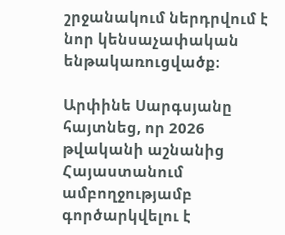շրջանակում ներդրվում է նոր կենսաչափական ենթակառուցվածք։

Արփինե Սարգսյանը հայտնեց, որ 2026 թվականի աշնանից Հայաստանում ամբողջությամբ գործարկվելու է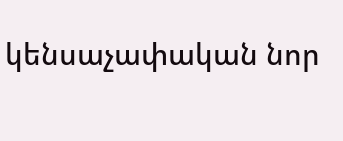կենսաչափական նոր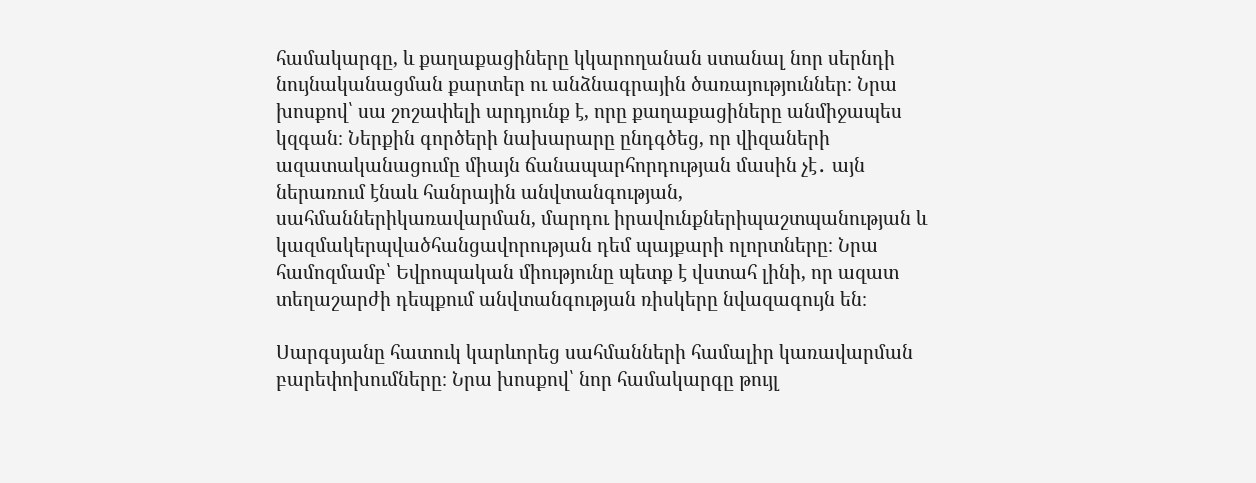համակարգը, և քաղաքացիները կկարողանան ստանալ նոր սերնդի նույնականացման քարտեր ու անձնագրային ծառայություններ։ Նրա խոսքով՝ սա շոշափելի արդյունք է, որը քաղաքացիները անմիջապես կզգան։ Ներքին գործերի նախարարը ընդգծեց, որ վիզաների ազատականացումը միայն ճանապարհորդության մասին չէ․ այն ներառում էնաև հանրային անվտանգության, սահմաններիկառավարման, մարդու իրավունքներիպաշտպանության և կազմակերպվածհանցավորության դեմ պայքարի ոլորտները։ Նրա համոզմամբ՝ Եվրոպական միությունը պետք է վստահ լինի, որ ազատ տեղաշարժի դեպքում անվտանգության ռիսկերը նվազագույն են։

Սարգսյանը հատուկ կարևորեց սահմանների համալիր կառավարման բարեփոխումները։ Նրա խոսքով՝ նոր համակարգը թույլ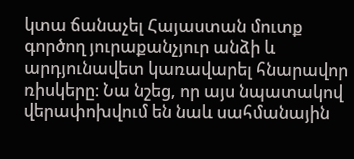կտա ճանաչել Հայաստան մուտք գործող յուրաքանչյուր անձի և արդյունավետ կառավարել հնարավոր ռիսկերը։ Նա նշեց, որ այս նպատակով վերափոխվում են նաև սահմանային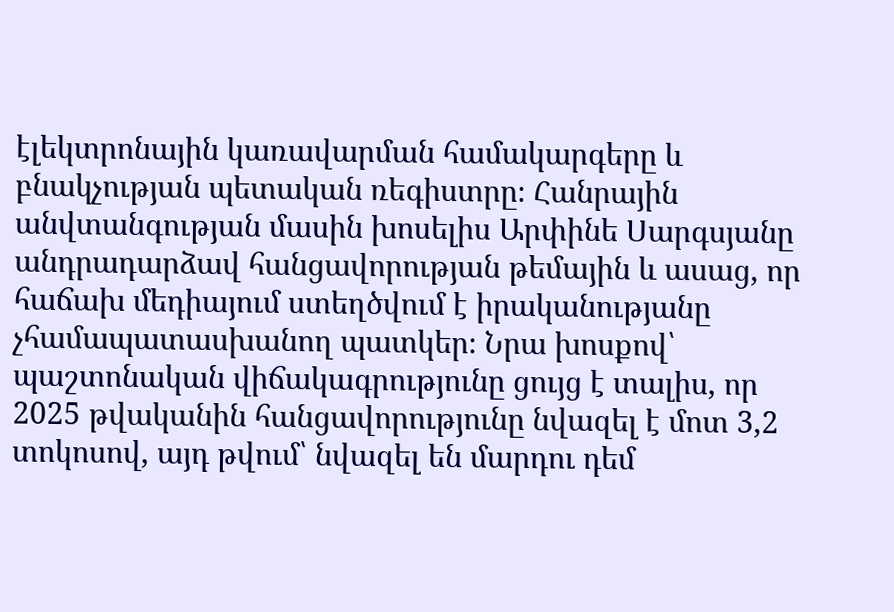էլեկտրոնային կառավարման համակարգերը և բնակչության պետական ռեգիստրը։ Հանրային անվտանգության մասին խոսելիս Արփինե Սարգսյանը անդրադարձավ հանցավորության թեմային և ասաց, որ հաճախ մեդիայում ստեղծվում է իրականությանը չհամապատասխանող պատկեր։ Նրա խոսքով՝ պաշտոնական վիճակագրությունը ցույց է տալիս, որ 2025 թվականին հանցավորությունը նվազել է մոտ 3,2 տոկոսով, այդ թվում՝ նվազել են մարդու դեմ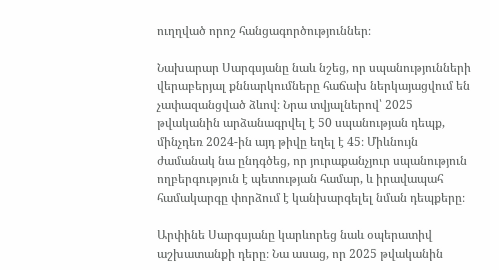ուղղված որոշ հանցագործություններ։

Նախարար Սարգսյանը նաև նշեց, որ սպանությունների վերաբերյալ քննարկումները հաճախ ներկայացվում են չափազանցված ձևով։ Նրա տվյալներով՝ 2025 թվականին արձանագրվել է 50 սպանության դեպք, մինչդեռ 2024-ին այդ թիվը եղել է 45։ Միևնույն ժամանակ նա ընդգծեց, որ յուրաքանչյուր սպանություն ողբերգություն է պետության համար, և իրավապահ համակարգը փորձում է կանխարգելել նման դեպքերը։

Արփինե Սարգսյանը կարևորեց նաև օպերատիվ աշխատանքի դերը։ Նա ասաց, որ 2025 թվականին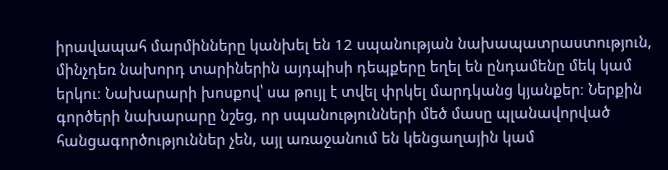իրավապահ մարմինները կանխել են 12 սպանության նախապատրաստություն, մինչդեռ նախորդ տարիներին այդպիսի դեպքերը եղել են ընդամենը մեկ կամ երկու։ Նախարարի խոսքով՝ սա թույլ է տվել փրկել մարդկանց կյանքեր։ Ներքին գործերի նախարարը նշեց, որ սպանությունների մեծ մասը պլանավորված հանցագործություններ չեն, այլ առաջանում են կենցաղային կամ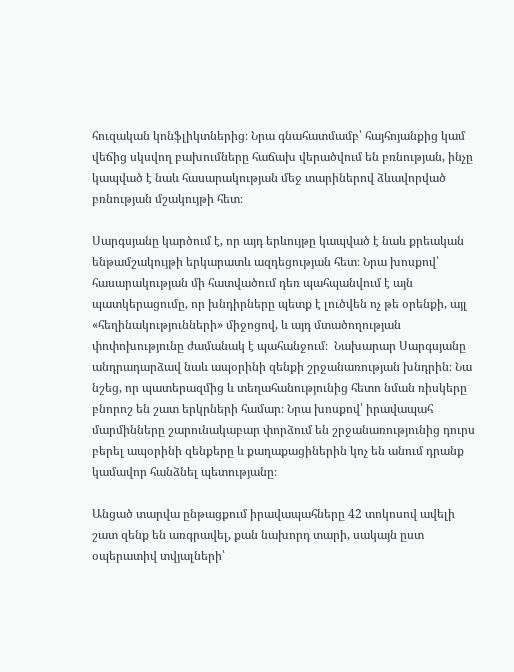հուզական կոնֆլիկտներից։ Նրա գնահատմամբ՝ հայհոյանքից կամ վեճից սկսվող բախումները հաճախ վերածվում են բռնության, ինչը կապված է նաև հասարակության մեջ տարիներով ձևավորված բռնության մշակույթի հետ։

Սարգսյանը կարծում է, որ այդ երևույթը կապված է նաև քրեական ենթամշակույթի երկարատև ազդեցության հետ։ Նրա խոսքով՝ հասարակության մի հատվածում դեռ պահպանվում է այն պատկերացումը, որ խնդիրները պետք է լուծվեն ոչ թե օրենքի, այլ «հեղինակությունների» միջոցով, և այդ մտածողության փոփոխությունը ժամանակ է պահանջում։  Նախարար Սարգսյանը անդրադարձավ նաև ապօրինի զենքի շրջանառության խնդրին։ Նա նշեց, որ պատերազմից և տեղահանությունից հետո նման ռիսկերը բնորոշ են շատ երկրների համար։ Նրա խոսքով՝ իրավապահ մարմինները շարունակաբար փորձում են շրջանառությունից դուրս բերել ապօրինի զենքերը և քաղաքացիներին կոչ են անում դրանք կամավոր հանձնել պետությանը։

Անցած տարվա ընթացքում իրավապահները 42 տոկոսով ավելի շատ զենք են առգրավել, քան նախորդ տարի, սակայն ըստ օպերատիվ տվյալների՝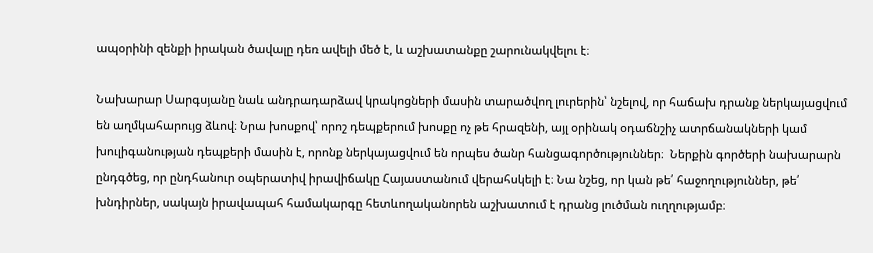ապօրինի զենքի իրական ծավալը դեռ ավելի մեծ է, և աշխատանքը շարունակվելու է։

Նախարար Սարգսյանը նաև անդրադարձավ կրակոցների մասին տարածվող լուրերին՝ նշելով, որ հաճախ դրանք ներկայացվում են աղմկահարույց ձևով։ Նրա խոսքով՝ որոշ դեպքերում խոսքը ոչ թե հրազենի, այլ օրինակ օդաճնշիչ ատրճանակների կամ խուլիգանության դեպքերի մասին է, որոնք ներկայացվում են որպես ծանր հանցագործություններ։  Ներքին գործերի նախարարն ընդգծեց, որ ընդհանուր օպերատիվ իրավիճակը Հայաստանում վերահսկելի է։ Նա նշեց, որ կան թե՛ հաջողություններ, թե՛ խնդիրներ, սակայն իրավապահ համակարգը հետևողականորեն աշխատում է դրանց լուծման ուղղությամբ։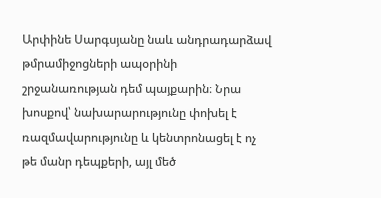Արփինե Սարգսյանը նաև անդրադարձավ թմրամիջոցների ապօրինի շրջանառության դեմ պայքարին։ Նրա խոսքով՝ նախարարությունը փոխել է ռազմավարությունը և կենտրոնացել է ոչ թե մանր դեպքերի, այլ մեծ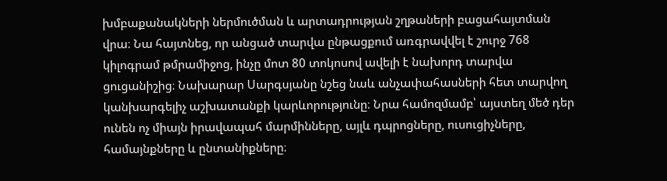խմբաքանակների ներմուծման և արտադրության շղթաների բացահայտման վրա։ Նա հայտնեց, որ անցած տարվա ընթացքում առգրավվել է շուրջ 768 կիլոգրամ թմրամիջոց, ինչը մոտ 80 տոկոսով ավելի է նախորդ տարվա ցուցանիշից։ Նախարար Սարգսյանը նշեց նաև անչափահասների հետ տարվող կանխարգելիչ աշխատանքի կարևորությունը։ Նրա համոզմամբ՝ այստեղ մեծ դեր ունեն ոչ միայն իրավապահ մարմինները, այլև դպրոցները, ուսուցիչները, համայնքները և ընտանիքները։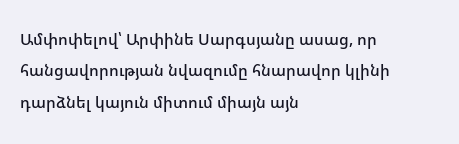Ամփոփելով՝ Արփինե Սարգսյանը ասաց, որ հանցավորության նվազումը հնարավոր կլինի դարձնել կայուն միտում միայն այն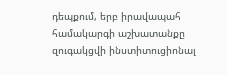դեպքում, երբ իրավապահ համակարգի աշխատանքը զուգակցվի ինստիտուցիոնալ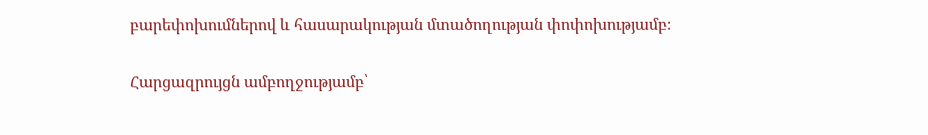բարեփոխումներով և հասարակության մտածողության փոփոխությամբ։

Հարցազրույցն ամբողջությամբ՝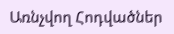Առնչվող Հոդվածներ